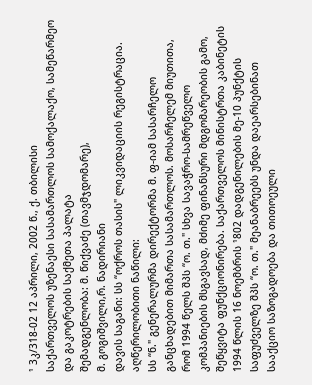¹ 3კ/318-02 12 აპრილი, 2002 წ., ქ. თბილისი
საქართველოს უზენაესი სასამართლოს სამოქალაქო, სამეწარმეო და გაკოტრების საქმეთა პალატა
შემადგენლობა: მ. წიქვაძე (თავმჯდომარე),
მ. გოგიშვილი,რ. ნადირიანი
დავის საგანი: სს “ოქროს თასის" ლიკვიდაციის რეგისტრაცია.
აღწერილობითი ნაწილი:
სს “ნ." გენერალურმა დირექტორმა მ. ფ-იამ სასარჩელო განცხადებით მიმართა სასამართლოს. მოსარჩელემ მიუთითა, რომ 1994 წელს შპს “ო. თ." სხვა სავაჭრო-სამრეწველო კომპანიების მსგავსად, მძიმე ფინანსური მდგომარეობის გამო, შეწყვიტა ფუნქციონირება. საქართველოს მინისტრთა კაბინეტის 1994 წლის 16 ნოემბრის ¹802 დადგენილების მე-10 პუნქტის საფუძველზე შპს “ო. თ." მეანაბრეებს უნდა დაეარსებინათ სააქციო საზოგადოება და თითოეული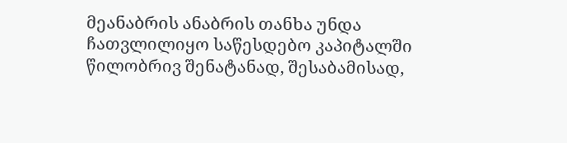მეანაბრის ანაბრის თანხა უნდა ჩათვლილიყო საწესდებო კაპიტალში წილობრივ შენატანად, შესაბამისად,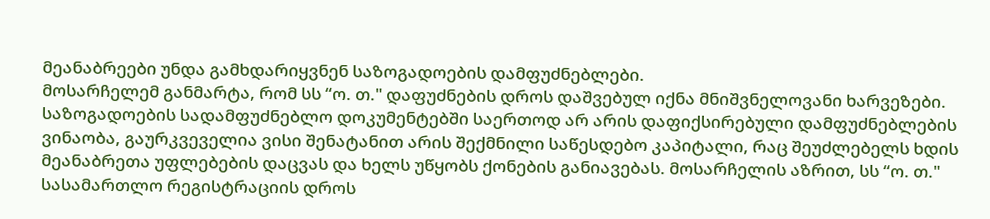მეანაბრეები უნდა გამხდარიყვნენ საზოგადოების დამფუძნებლები.
მოსარჩელემ განმარტა, რომ სს “ო. თ." დაფუძნების დროს დაშვებულ იქნა მნიშვნელოვანი ხარვეზები. საზოგადოების სადამფუძნებლო დოკუმენტებში საერთოდ არ არის დაფიქსირებული დამფუძნებლების ვინაობა, გაურკვეველია ვისი შენატანით არის შექმნილი საწესდებო კაპიტალი, რაც შეუძლებელს ხდის მეანაბრეთა უფლებების დაცვას და ხელს უწყობს ქონების განიავებას. მოსარჩელის აზრით, სს “ო. თ." სასამართლო რეგისტრაციის დროს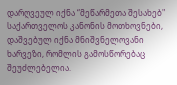დარღვეულ იქნა “მეწარმეთა შესახებ" საქართველოს კანონის მოთხოვნები, დაშვებულ იქნა მნიშვნელოვანი ხარვეზი, რომლის გამოსწორებაც შეუძლებელია.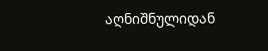აღნიშნულიდან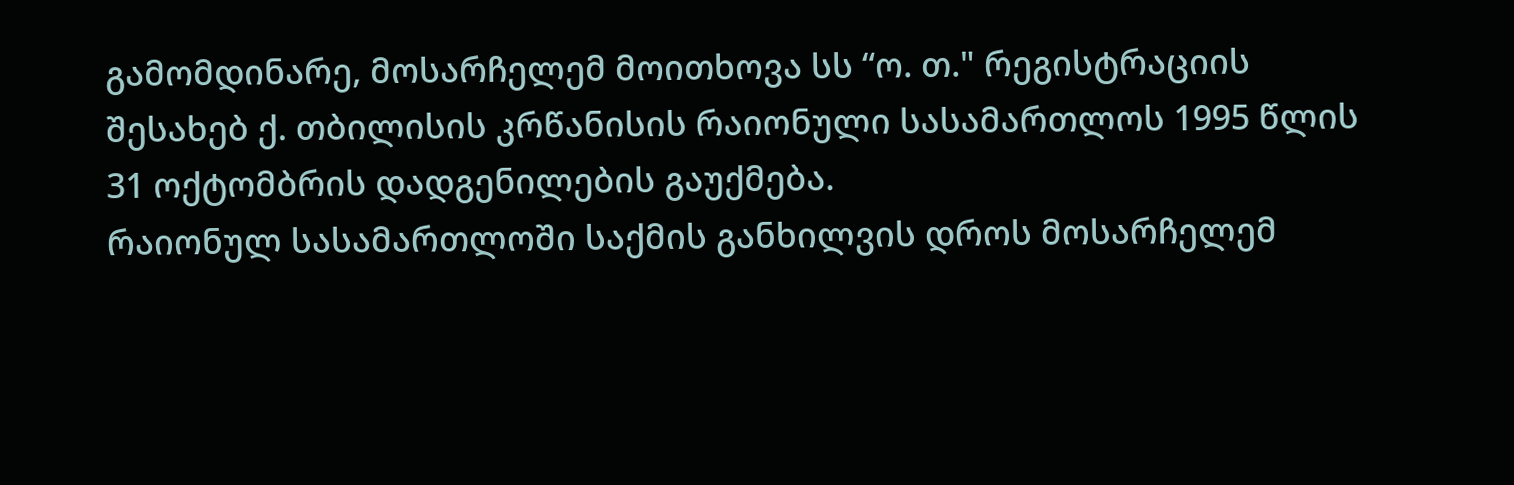გამომდინარე, მოსარჩელემ მოითხოვა სს “ო. თ." რეგისტრაციის შესახებ ქ. თბილისის კრწანისის რაიონული სასამართლოს 1995 წლის 31 ოქტომბრის დადგენილების გაუქმება.
რაიონულ სასამართლოში საქმის განხილვის დროს მოსარჩელემ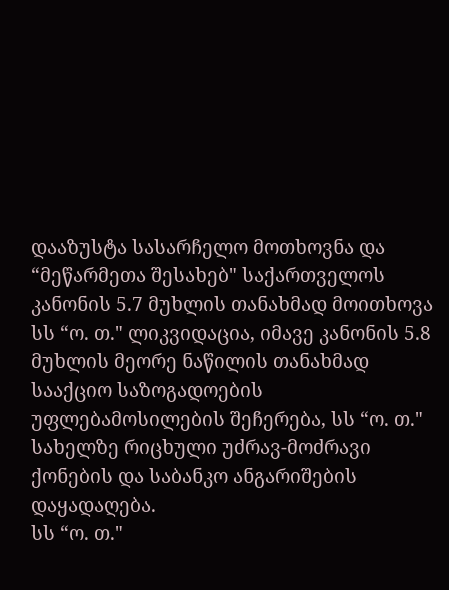დააზუსტა სასარჩელო მოთხოვნა და “მეწარმეთა შესახებ" საქართველოს კანონის 5.7 მუხლის თანახმად მოითხოვა სს “ო. თ." ლიკვიდაცია, იმავე კანონის 5.8 მუხლის მეორე ნაწილის თანახმად სააქციო საზოგადოების უფლებამოსილების შეჩერება, სს “ო. თ." სახელზე რიცხული უძრავ-მოძრავი ქონების და საბანკო ანგარიშების დაყადაღება.
სს “ო. თ."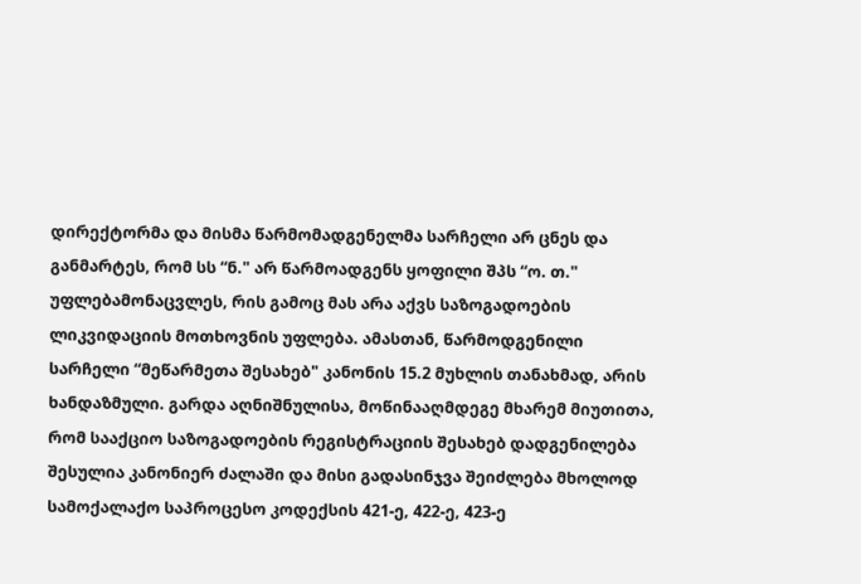დირექტორმა და მისმა წარმომადგენელმა სარჩელი არ ცნეს და განმარტეს, რომ სს “ნ." არ წარმოადგენს ყოფილი შპს “ო. თ." უფლებამონაცვლეს, რის გამოც მას არა აქვს საზოგადოების ლიკვიდაციის მოთხოვნის უფლება. ამასთან, წარმოდგენილი სარჩელი “მეწარმეთა შესახებ" კანონის 15.2 მუხლის თანახმად, არის ხანდაზმული. გარდა აღნიშნულისა, მოწინააღმდეგე მხარემ მიუთითა, რომ სააქციო საზოგადოების რეგისტრაციის შესახებ დადგენილება შესულია კანონიერ ძალაში და მისი გადასინჯვა შეიძლება მხოლოდ სამოქალაქო საპროცესო კოდექსის 421-ე, 422-ე, 423-ე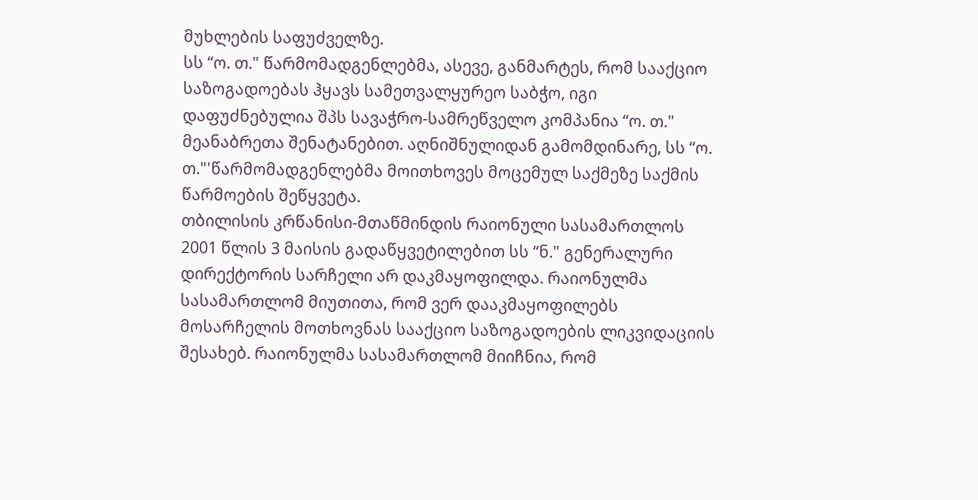მუხლების საფუძველზე.
სს “ო. თ." წარმომადგენლებმა, ასევე, განმარტეს, რომ სააქციო საზოგადოებას ჰყავს სამეთვალყურეო საბჭო, იგი დაფუძნებულია შპს სავაჭრო-სამრეწველო კომპანია “ო. თ." მეანაბრეთა შენატანებით. აღნიშნულიდან გამომდინარე, სს “ო. თ."'წარმომადგენლებმა მოითხოვეს მოცემულ საქმეზე საქმის წარმოების შეწყვეტა.
თბილისის კრწანისი-მთაწმინდის რაიონული სასამართლოს 2001 წლის 3 მაისის გადაწყვეტილებით სს “ნ." გენერალური დირექტორის სარჩელი არ დაკმაყოფილდა. რაიონულმა სასამართლომ მიუთითა, რომ ვერ დააკმაყოფილებს მოსარჩელის მოთხოვნას სააქციო საზოგადოების ლიკვიდაციის შესახებ. რაიონულმა სასამართლომ მიიჩნია, რომ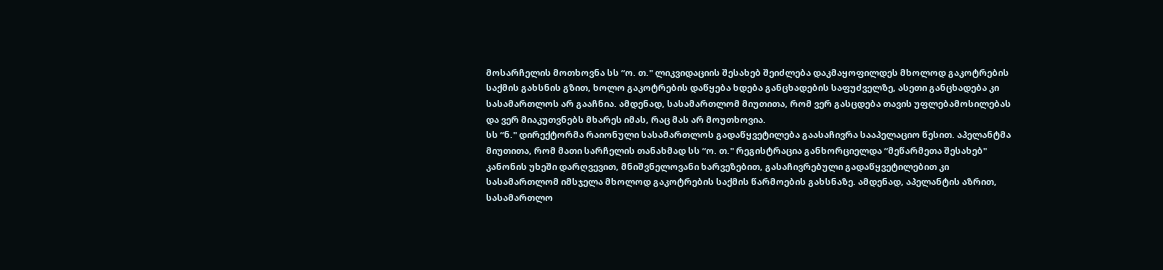მოსარჩელის მოთხოვნა სს “ო. თ." ლიკვიდაციის შესახებ შეიძლება დაკმაყოფილდეს მხოლოდ გაკოტრების საქმის გახსნის გზით, ხოლო გაკოტრების დაწყება ხდება განცხადების საფუძველზე, ასეთი განცხადება კი სასამართლოს არ გააჩნია. ამდენად, სასამართლომ მიუთითა, რომ ვერ გასცდება თავის უფლებამოსილებას და ვერ მიაკუთვნებს მხარეს იმას, რაც მას არ მოუთხოვია.
სს “ნ." დირექტორმა რაიონული სასამართლოს გადაწყვეტილება გაასაჩივრა სააპელაციო წესით. აპელანტმა მიუთითა, რომ მათი სარჩელის თანახმად სს “ო. თ." რეგისტრაცია განხორციელდა “მეწარმეთა შესახებ" კანონის უხეში დარღვევით, მნიშვნელოვანი ხარვეზებით, გასაჩივრებული გადაწყვეტილებით კი სასამართლომ იმსჯელა მხოლოდ გაკოტრების საქმის წარმოების გახსნაზე. ამდენად, აპელანტის აზრით, სასამართლო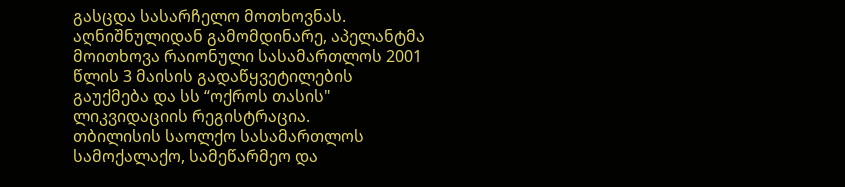გასცდა სასარჩელო მოთხოვნას.
აღნიშნულიდან გამომდინარე, აპელანტმა მოითხოვა რაიონული სასამართლოს 2001 წლის 3 მაისის გადაწყვეტილების გაუქმება და სს “ოქროს თასის" ლიკვიდაციის რეგისტრაცია.
თბილისის საოლქო სასამართლოს სამოქალაქო, სამეწარმეო და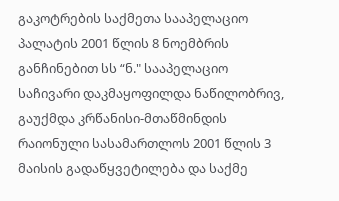გაკოტრების საქმეთა სააპელაციო პალატის 2001 წლის 8 ნოემბრის განჩინებით სს “ნ." სააპელაციო საჩივარი დაკმაყოფილდა ნაწილობრივ, გაუქმდა კრწანისი-მთაწმინდის რაიონული სასამართლოს 2001 წლის 3 მაისის გადაწყვეტილება და საქმე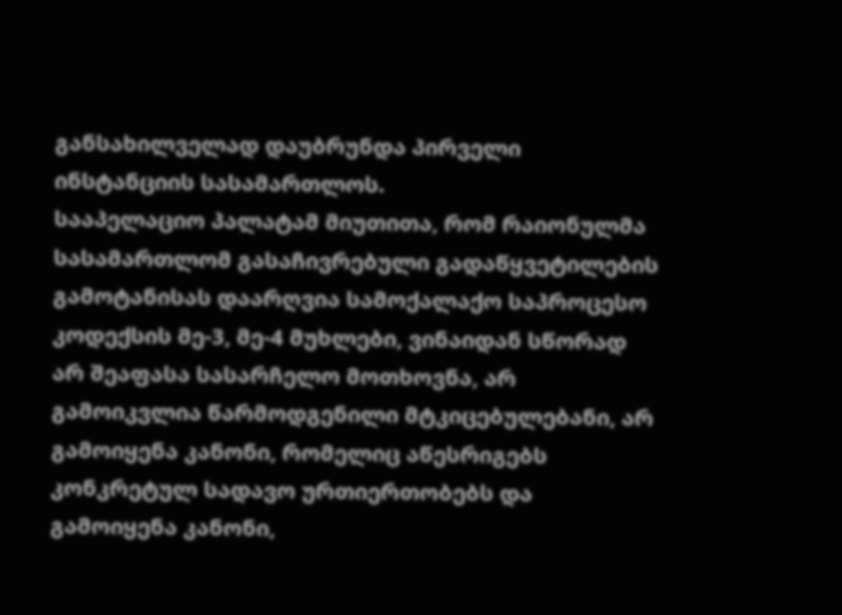განსახილველად დაუბრუნდა პირველი ინსტანციის სასამართლოს.
სააპელაციო პალატამ მიუთითა, რომ რაიონულმა სასამართლომ გასაჩივრებული გადაწყვეტილების გამოტანისას დაარღვია სამოქალაქო საპროცესო კოდექსის მე-3, მე-4 მუხლები, ვინაიდან სწორად არ შეაფასა სასარჩელო მოთხოვნა, არ გამოიკვლია წარმოდგენილი მტკიცებულებანი, არ გამოიყენა კანონი, რომელიც აწესრიგებს კონკრეტულ სადავო ურთიერთობებს და გამოიყენა კანონი,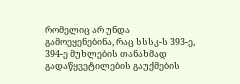რომელიც არ უნდა გამოეყენებინა, რაც სსსკ-ს 393-ე, 394-ე მუხლების თანახმად გადაწყვეტილების გაუქმების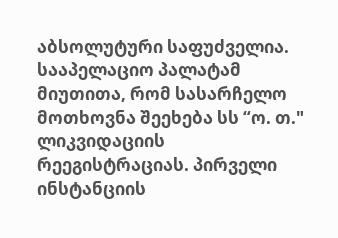აბსოლუტური საფუძველია.
სააპელაციო პალატამ მიუთითა, რომ სასარჩელო მოთხოვნა შეეხება სს “ო. თ." ლიკვიდაციის რეეგისტრაციას. პირველი ინსტანციის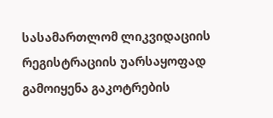სასამართლომ ლიკვიდაციის რეგისტრაციის უარსაყოფად გამოიყენა გაკოტრების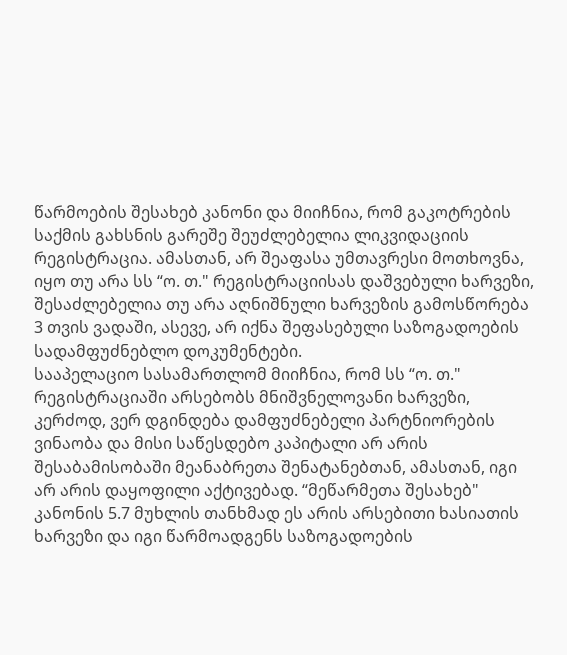წარმოების შესახებ კანონი და მიიჩნია, რომ გაკოტრების საქმის გახსნის გარეშე შეუძლებელია ლიკვიდაციის რეგისტრაცია. ამასთან, არ შეაფასა უმთავრესი მოთხოვნა, იყო თუ არა სს “ო. თ." რეგისტრაციისას დაშვებული ხარვეზი, შესაძლებელია თუ არა აღნიშნული ხარვეზის გამოსწორება 3 თვის ვადაში, ასევე, არ იქნა შეფასებული საზოგადოების სადამფუძნებლო დოკუმენტები.
სააპელაციო სასამართლომ მიიჩნია, რომ სს “ო. თ." რეგისტრაციაში არსებობს მნიშვნელოვანი ხარვეზი, კერძოდ, ვერ დგინდება დამფუძნებელი პარტნიორების ვინაობა და მისი საწესდებო კაპიტალი არ არის შესაბამისობაში მეანაბრეთა შენატანებთან, ამასთან, იგი არ არის დაყოფილი აქტივებად. “მეწარმეთა შესახებ" კანონის 5.7 მუხლის თანხმად ეს არის არსებითი ხასიათის ხარვეზი და იგი წარმოადგენს საზოგადოების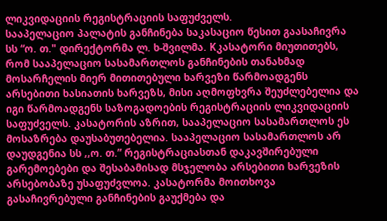ლიკვიდაციის რეგისტრაციის საფუძველს.
სააპელაციო პალატის განჩინება საკასაციო წესით გაასაჩივრა სს “ო. თ." დირექტორმა ლ. ხ-შვილმა. Kკასატორი მიუთითებს, რომ სააპელაციო სასამართლოს განჩინების თანახმად მოსარჩელის მიერ მითითებული ხარვეზი წარმოადგენს არსებითი ხასიათის ხარვეზს, მისი აღმოფხვრა შეუძლებელია და იგი წარმოადგენს საზოგადოების რეგისტრაციის ლიკვიდაციის საფუძველს. კასატორის აზრით, სააპელაციო სასამართლოს ეს მოსაზრება დაუსაბუთებელია. სააპელაციო სასამართლოს არ დაუდგენია სს ,,ო. თ.” რეგისტრაციასთან დაკავშირებული გარემოებები და შესაბამისად მსჯელობა არსებითი ხარვეზის არსებობაზე უსაფუძვლოა. კასატორმა მოითხოვა გასაჩივრებული განჩინების გაუქმება და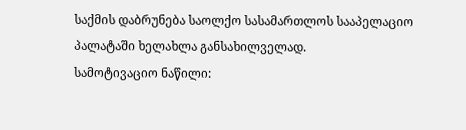საქმის დაბრუნება საოლქო სასამართლოს სააპელაციო პალატაში ხელახლა განსახილველად.
სამოტივაციო ნაწილი: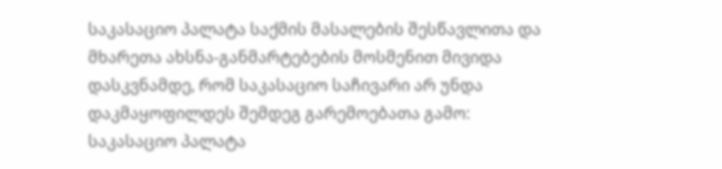საკასაციო პალატა საქმის მასალების შესწავლითა და მხარეთა ახსნა-განმარტებების მოსმენით მივიდა დასკვნამდე, რომ საკასაციო საჩივარი არ უნდა დაკმაყოფილდეს შემდეგ გარემოებათა გამო:
საკასაციო პალატა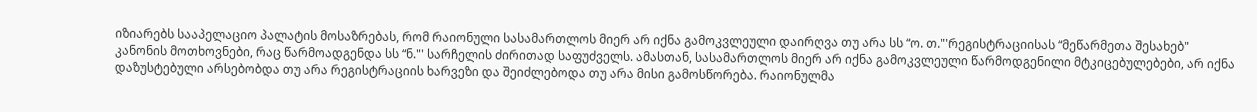იზიარებს სააპელაციო პალატის მოსაზრებას, რომ რაიონული სასამართლოს მიერ არ იქნა გამოკვლეული დაირღვა თუ არა სს “ო. თ."'რეგისტრაციისას “მეწარმეთა შესახებ" კანონის მოთხოვნები, რაც წარმოადგენდა სს “ნ."' სარჩელის ძირითად საფუძველს. ამასთან, სასამართლოს მიერ არ იქნა გამოკვლეული წარმოდგენილი მტკიცებულებები, არ იქნა დაზუსტებული არსებობდა თუ არა რეგისტრაციის ხარვეზი და შეიძლებოდა თუ არა მისი გამოსწორება. რაიონულმა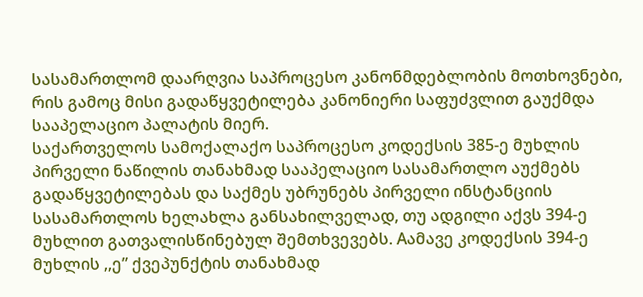სასამართლომ დაარღვია საპროცესო კანონმდებლობის მოთხოვნები, რის გამოც მისი გადაწყვეტილება კანონიერი საფუძვლით გაუქმდა სააპელაციო პალატის მიერ.
საქართველოს სამოქალაქო საპროცესო კოდექსის 385-ე მუხლის პირველი ნაწილის თანახმად სააპელაციო სასამართლო აუქმებს გადაწყვეტილებას და საქმეს უბრუნებს პირველი ინსტანციის სასამართლოს ხელახლა განსახილველად, თუ ადგილი აქვს 394-ე მუხლით გათვალისწინებულ შემთხვევებს. Aამავე კოდექსის 394-ე მუხლის ,,ე” ქვეპუნქტის თანახმად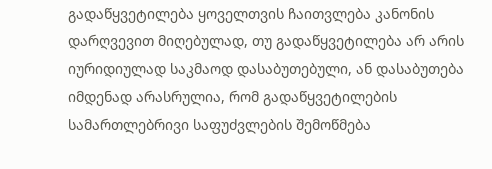გადაწყვეტილება ყოველთვის ჩაითვლება კანონის დარღვევით მიღებულად, თუ გადაწყვეტილება არ არის იურიდიულად საკმაოდ დასაბუთებული, ან დასაბუთება იმდენად არასრულია, რომ გადაწყვეტილების სამართლებრივი საფუძვლების შემოწმება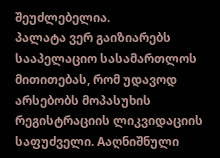შეუძლებელია.
პალატა ვერ გაიზიარებს სააპელაციო სასამართლოს მითითებას, რომ უდავოდ არსებობს მოპასუხის რეგისტრაციის ლიკვიდაციის საფუძველი. Aაღნიშნული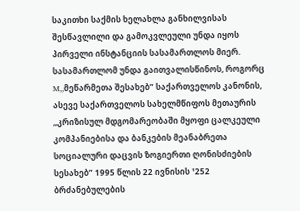საკითხი საქმის ხელახლა განხილვისას შესწავლილი და გამოკვლეული უნდა იყოს პირველი ინსტანციის სასამართლოს მიერ. სასამართლომ უნდა გაითვალისწინოს, როგორც M,,მეწარმეთა შესახებ” საქართველოს კანონის, ასევე საქართველოს სახელმწიფოს მეთაურის ,,კრიზისულ მდგომარეობაში მყოფი ცალკეული კომპანიებისა და ბანკების მეანაბრეთა სოციალური დაცვის ზოგიერთი ღონისძიების სესახებ” 1995 წლის 22 ივნისის ¹252 ბრძანებულების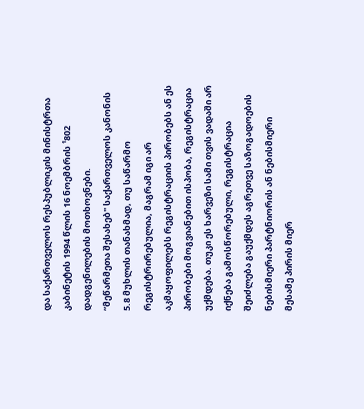და საქართველოს რესპუბლიკის მინისტრთა კაბინეტის 1994 წლის 16 ნოემბრის ¹802 დადგენილების მოთხოვნები.
“მეწარმეთა შესახებ" საქართველოს კანონის 5.8 მუხლის თანახმად, თუ საწარმო რეგისტრირებულია, მაგრამ იგი არ აკმაყოფილებს რეგისტრაციის პირობებს ან ეს პირობები მოგვიანებით ისპობა, რეგისტრაცია უქმდება. თუკი ეს ხარვეზი სამი თვის ვადაში არ იქნება გამოსწორებული, რეგისტრაცია შეიძლება გაუქმდეს აგრეთვე საზოგადოების ნებისმიერი პარტნიორის ან ნებისმიერი მესამე პირის მიერ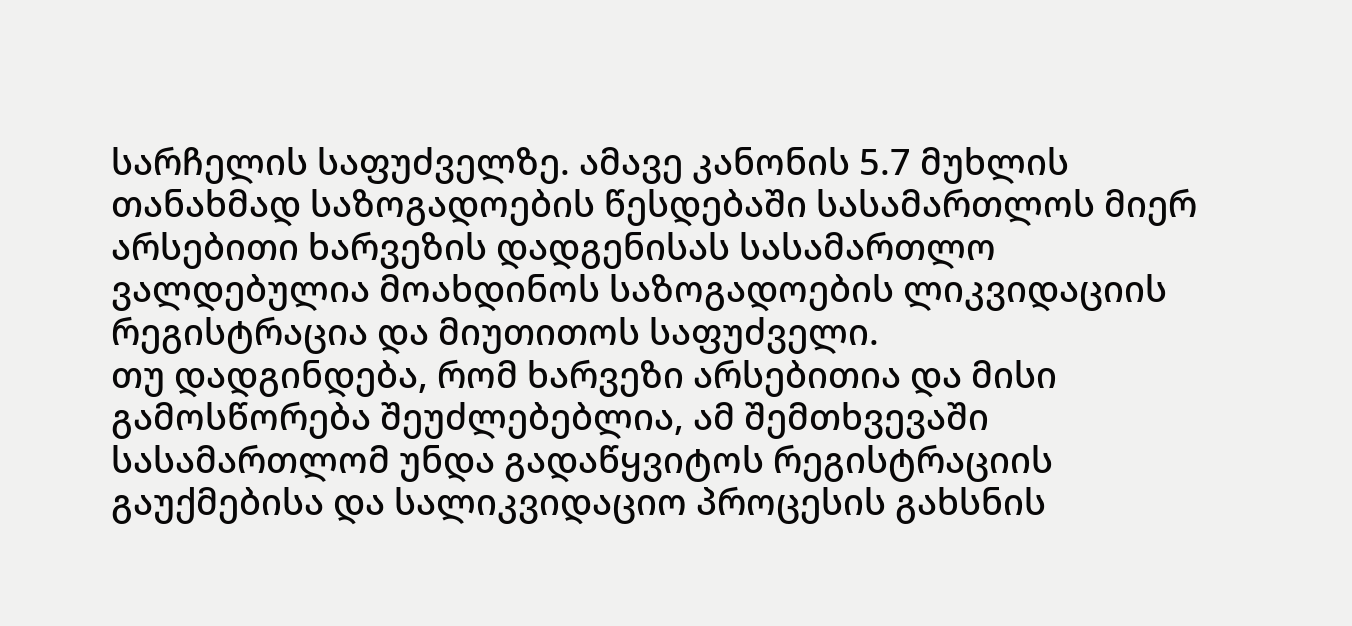სარჩელის საფუძველზე. ამავე კანონის 5.7 მუხლის თანახმად საზოგადოების წესდებაში სასამართლოს მიერ არსებითი ხარვეზის დადგენისას სასამართლო ვალდებულია მოახდინოს საზოგადოების ლიკვიდაციის რეგისტრაცია და მიუთითოს საფუძველი.
თუ დადგინდება, რომ ხარვეზი არსებითია და მისი გამოსწორება შეუძლებებლია, ამ შემთხვევაში სასამართლომ უნდა გადაწყვიტოს რეგისტრაციის გაუქმებისა და სალიკვიდაციო პროცესის გახსნის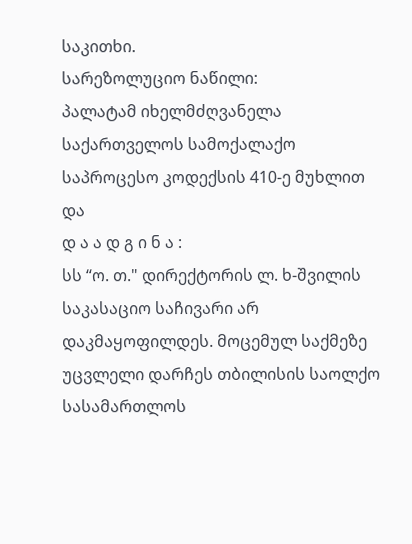საკითხი.
სარეზოლუციო ნაწილი:
პალატამ იხელმძღვანელა საქართველოს სამოქალაქო საპროცესო კოდექსის 410-ე მუხლით და
დ ა ა დ გ ი ნ ა :
სს “ო. თ." დირექტორის ლ. ხ-შვილის საკასაციო საჩივარი არ დაკმაყოფილდეს. მოცემულ საქმეზე უცვლელი დარჩეს თბილისის საოლქო სასამართლოს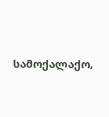სამოქალაქო,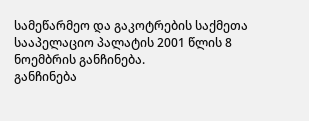სამეწარმეო და გაკოტრების საქმეთა სააპელაციო პალატის 2001 წლის 8 ნოემბრის განჩინება.
განჩინება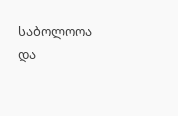საბოლოოა და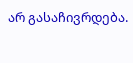არ გასაჩივრდება.